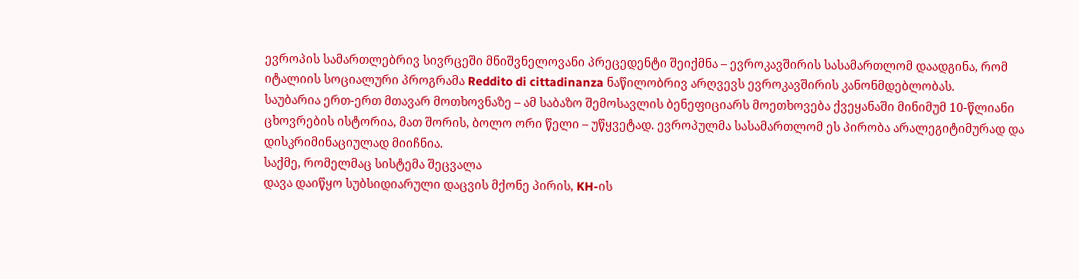ევროპის სამართლებრივ სივრცეში მნიშვნელოვანი პრეცედენტი შეიქმნა – ევროკავშირის სასამართლომ დაადგინა, რომ იტალიის სოციალური პროგრამა Reddito di cittadinanza ნაწილობრივ არღვევს ევროკავშირის კანონმდებლობას.
საუბარია ერთ-ერთ მთავარ მოთხოვნაზე – ამ საბაზო შემოსავლის ბენეფიციარს მოეთხოვება ქვეყანაში მინიმუმ 10-წლიანი ცხოვრების ისტორია, მათ შორის, ბოლო ორი წელი – უწყვეტად. ევროპულმა სასამართლომ ეს პირობა არალეგიტიმურად და დისკრიმინაციულად მიიჩნია.
საქმე, რომელმაც სისტემა შეცვალა
დავა დაიწყო სუბსიდიარული დაცვის მქონე პირის, KH-ის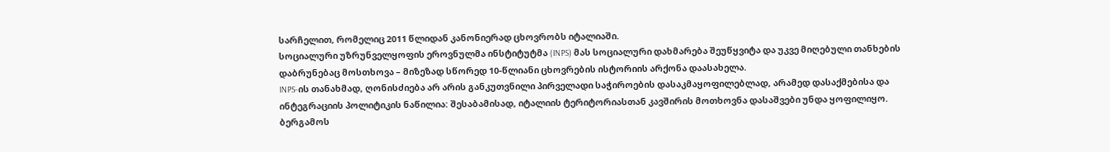სარჩელით, რომელიც 2011 წლიდან კანონიერად ცხოვრობს იტალიაში.
სოციალური უზრუნველყოფის ეროვნულმა ინსტიტუტმა (INPS) მას სოციალური დახმარება შეუწყვიტა და უკვე მიღებული თანხების დაბრუნებაც მოსთხოვა – მიზეზად სწორედ 10-წლიანი ცხოვრების ისტორიის არქონა დაასახელა.
INPS-ის თანახმად, ღონისძიება არ არის განკუთვნილი პირველადი საჭიროების დასაკმაყოფილებლად, არამედ დასაქმებისა და ინტეგრაციის პოლიტიკის ნაწილია: შესაბამისად, იტალიის ტერიტორიასთან კავშირის მოთხოვნა დასაშვები უნდა ყოფილიყო.
ბერგამოს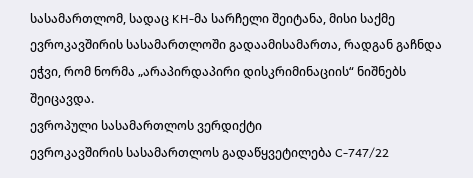სასამართლომ, სადაც KH-მა სარჩელი შეიტანა, მისი საქმე ევროკავშირის სასამართლოში გადაამისამართა, რადგან გაჩნდა ეჭვი, რომ ნორმა „არაპირდაპირი დისკრიმინაციის“ ნიშნებს შეიცავდა.
ევროპული სასამართლოს ვერდიქტი
ევროკავშირის სასამართლოს გადაწყვეტილება C-747/22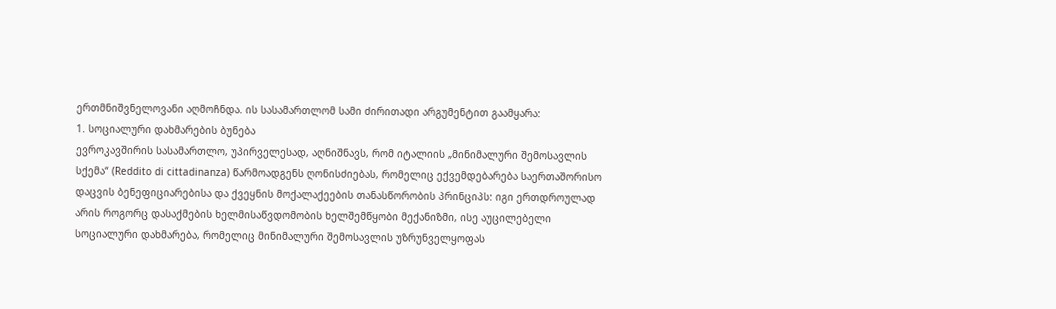ერთმნიშვნელოვანი აღმოჩნდა. ის სასამართლომ სამი ძირითადი არგუმენტით გაამყარა:
1. სოციალური დახმარების ბუნება
ევროკავშირის სასამართლო, უპირველესად, აღნიშნავს, რომ იტალიის „მინიმალური შემოსავლის სქემა“ (Reddito di cittadinanza) წარმოადგენს ღონისძიებას, რომელიც ექვემდებარება საერთაშორისო დაცვის ბენეფიციარებისა და ქვეყნის მოქალაქეების თანასწორობის პრინციპს: იგი ერთდროულად არის როგორც დასაქმების ხელმისაწვდომობის ხელშემწყობი მექანიზმი, ისე აუცილებელი სოციალური დახმარება, რომელიც მინიმალური შემოსავლის უზრუნველყოფას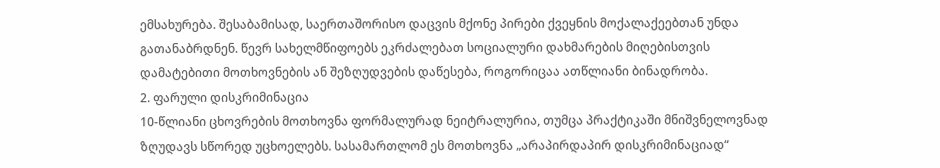ემსახურება. შესაბამისად, საერთაშორისო დაცვის მქონე პირები ქვეყნის მოქალაქეებთან უნდა გათანაბრდნენ. წევრ სახელმწიფოებს ეკრძალებათ სოციალური დახმარების მიღებისთვის დამატებითი მოთხოვნების ან შეზღუდვების დაწესება, როგორიცაა ათწლიანი ბინადრობა.
2. ფარული დისკრიმინაცია
10-წლიანი ცხოვრების მოთხოვნა ფორმალურად ნეიტრალურია, თუმცა პრაქტიკაში მნიშვნელოვნად ზღუდავს სწორედ უცხოელებს. სასამართლომ ეს მოთხოვნა „არაპირდაპირ დისკრიმინაციად“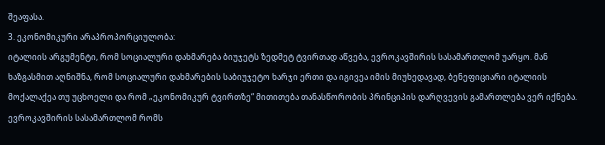შეაფასა.
3. ეკონომიკური არაპროპორციულობა:
იტალიის არგუმენტი, რომ სოციალური დახმარება ბიუჯეტს ზედმეტ ტვირთად აწვება, ევროკავშირის სასამართლომ უარყო. მან ხაზგასმით აღნიშნა, რომ სოციალური დახმარების საბიუჯეტო ხარჯი ერთი და იგივეა იმის მიუხედავად, ბენეფიციარი იტალიის მოქალაქეა თუ უცხოელი და რომ „ეკონომიკურ ტვირთზე“ მითითება თანასწორობის პრინციპის დარღვევის გამართლება ვერ იქნება.
ევროკავშირის სასამართლომ რომს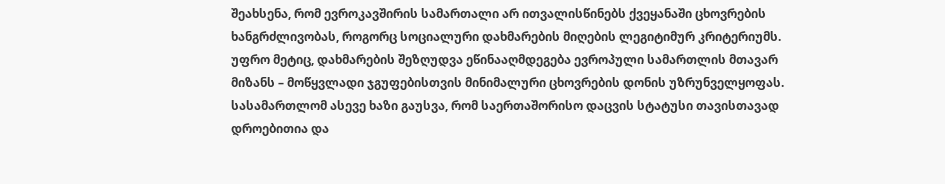შეახსენა, რომ ევროკავშირის სამართალი არ ითვალისწინებს ქვეყანაში ცხოვრების ხანგრძლივობას, როგორც სოციალური დახმარების მიღების ლეგიტიმურ კრიტერიუმს. უფრო მეტიც, დახმარების შეზღუდვა ეწინააღმდეგება ევროპული სამართლის მთავარ მიზანს – მოწყვლადი ჯგუფებისთვის მინიმალური ცხოვრების დონის უზრუნველყოფას.
სასამართლომ ასევე ხაზი გაუსვა, რომ საერთაშორისო დაცვის სტატუსი თავისთავად დროებითია და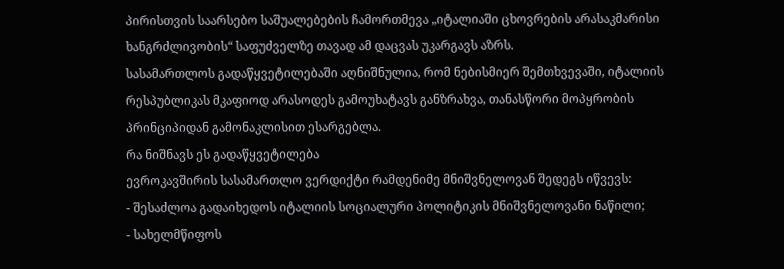პირისთვის საარსებო საშუალებების ჩამორთმევა „იტალიაში ცხოვრების არასაკმარისი ხანგრძლივობის“ საფუძველზე თავად ამ დაცვას უკარგავს აზრს.
სასამართლოს გადაწყვეტილებაში აღნიშნულია, რომ ნებისმიერ შემთხვევაში, იტალიის რესპუბლიკას მკაფიოდ არასოდეს გამოუხატავს განზრახვა, თანასწორი მოპყრობის პრინციპიდან გამონაკლისით ესარგებლა.
რა ნიშნავს ეს გადაწყვეტილება
ევროკავშირის სასამართლო ვერდიქტი რამდენიმე მნიშვნელოვან შედეგს იწვევს:
- შესაძლოა გადაიხედოს იტალიის სოციალური პოლიტიკის მნიშვნელოვანი ნაწილი;
- სახელმწიფოს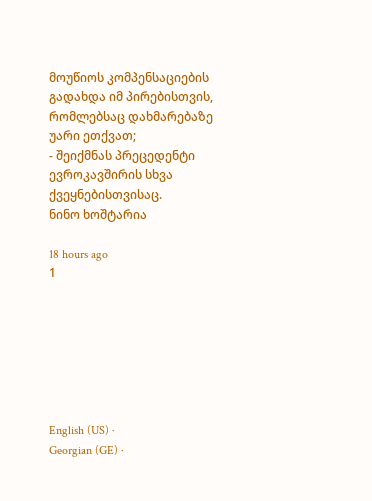მოუწიოს კომპენსაციების გადახდა იმ პირებისთვის, რომლებსაც დახმარებაზე უარი ეთქვათ;
- შეიქმნას პრეცედენტი ევროკავშირის სხვა ქვეყნებისთვისაც.
ნინო ხოშტარია

18 hours ago
1







English (US) ·
Georgian (GE) ·